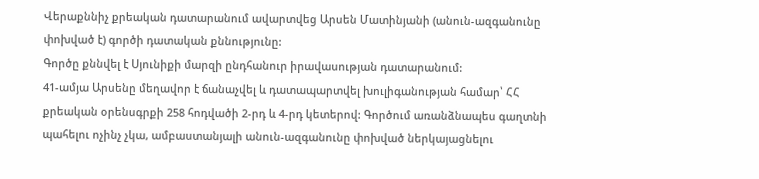Վերաքննիչ քրեական դատարանում ավարտվեց Արսեն Մատինյանի (անուն-ազգանունը փոխված է) գործի դատական քննությունը:
Գործը քննվել է Սյունիքի մարզի ընդհանուր իրավասության դատարանում:
41-ամյա Արսենը մեղավոր է ճանաչվել և դատապարտվել խուլիգանության համար՝ ՀՀ քրեական օրենսգրքի 258 հոդվածի 2-րդ և 4-րդ կետերով: Գործում առանձնապես գաղտնի պահելու ոչինչ չկա, ամբաստանյալի անուն-ազգանունը փոխված ներկայացնելու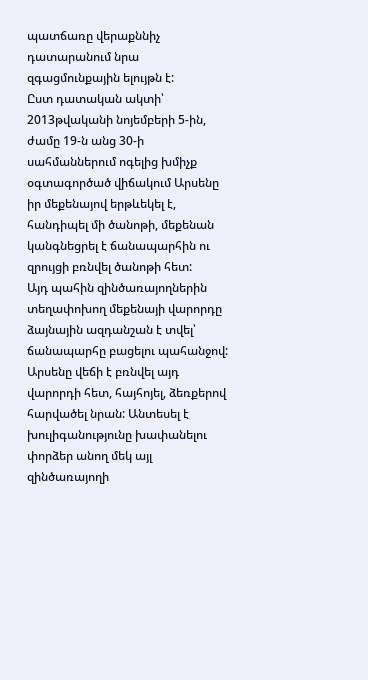պատճառը վերաքննիչ դատարանում նրա զգացմունքային ելույթն է:
Ըստ դատական ակտի՝ 2013թվականի նոյեմբերի 5-ին, ժամը 19-ն անց 30-ի սահմաններում ոգելից խմիչք օգտագործած վիճակում Արսենը իր մեքենայով երթևեկել է, հանդիպել մի ծանոթի, մեքենան կանգնեցրել է ճանապարհին ու զրույցի բռնվել ծանոթի հետ:
Այդ պահին զինծառայողներին տեղափոխող մեքենայի վարորդը ձայնային ազդանշան է տվել՝ ճանապարհը բացելու պահանջով:
Արսենը վեճի է բռնվել այդ վարորդի հետ, հայհոյել, ձեռքերով հարվածել նրան: Անտեսել է խուլիգանությունը խափանելու փորձեր անող մեկ այլ զինծառայողի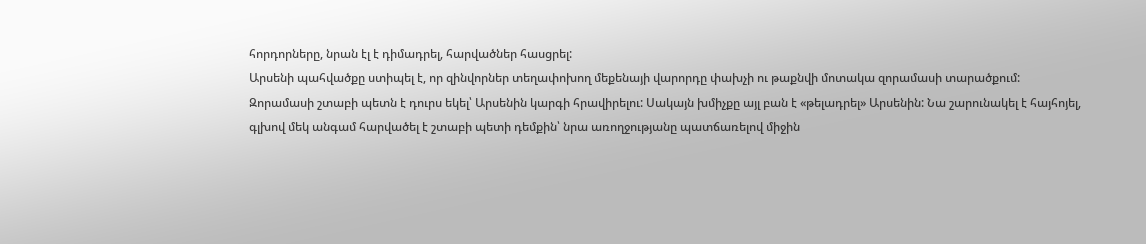հորդորները, նրան էլ է դիմադրել, հարվածներ հասցրել:
Արսենի պահվածքը ստիպել է, որ զինվորներ տեղափոխող մեքենայի վարորդը փախչի ու թաքնվի մոտակա զորամասի տարածքում:
Զորամասի շտաբի պետն է դուրս եկել՝ Արսենին կարգի հրավիրելու: Սակայն խմիչքը այլ բան է «թելադրել» Արսենին: Նա շարունակել է հայհոյել, գլխով մեկ անգամ հարվածել է շտաբի պետի դեմքին՝ նրա առողջությանը պատճառելով միջին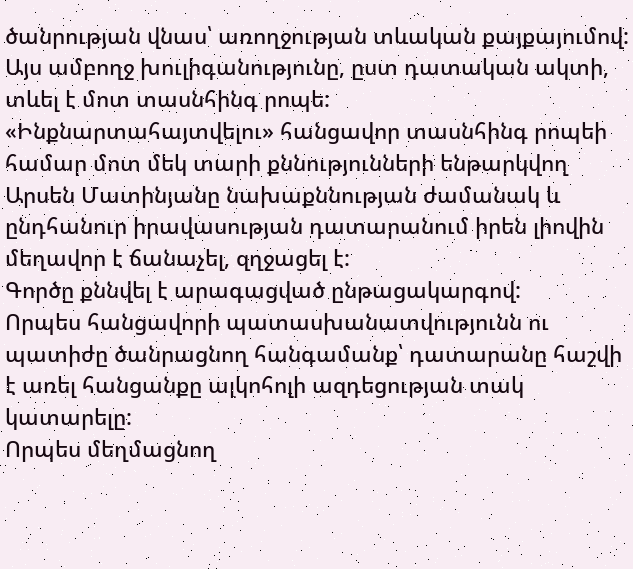ծանրության վնաս՝ առողջության տևական քայքայումով:
Այս ամբողջ խուլիգանությունը, ըստ դատական ակտի, տևել է մոտ տասնհինգ րոպե:
«Ինքնարտահայտվելու» հանցավոր տասնհինգ րոպեի համար մոտ մեկ տարի քննությունների ենթարկվող Արսեն Մատինյանը նախաքննության ժամանակ և ընդհանուր իրավասության դատարանում իրեն լիովին մեղավոր է ճանաչել, զղջացել է:
Գործը քննվել է արագացված ընթացակարգով:
Որպես հանցավորի պատասխանատվությունն ու պատիժը ծանրացնող հանգամանք՝ դատարանը հաշվի է առել հանցանքը ալկոհոլի ազդեցության տակ կատարելը:
Որպես մեղմացնող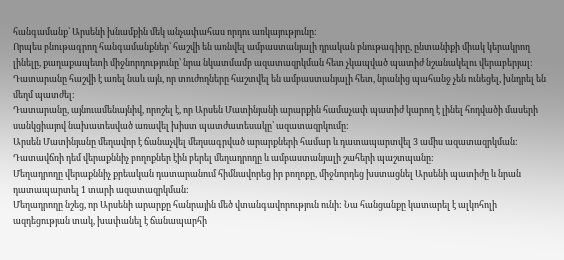հանգամանք՝ Արսենի խնամքին մեկ անչափահաս որդու առկայությունը:
Որպես բնութագրող հանգամանքներ՝ հաշվի են առնվել ամբաստանյալի դրական բնութագիրը, ընտանիքի միակ կերակրող լինելը, քաղաքապետի միջնորդությունը՝ նրա նկատմամբ ազատազրկման հետ չկապված պատիժ նշանակելու վերաբերյալ:
Դատարանը հաշվի է առել նաև այն, որ տուժողները հաշտվել են ամբաստանյալի հետ, նրանից պահանջ չեն ունեցել, խնդրել են մեղմ պատժել:
Դատարանը, այնուամենայնիվ, որոշել է, որ Արսեն Մատինյանի արարքին համաչափ պատիժ կարող է լինել հոդվածի մասերի սանկցիայով նախատեսված առավել խիստ պատժատեսակը՝ ազատազրկումը:
Արսեն Մատինյանը մեղավոր է ճանաչվել մեղսագրված արարքների համար և դատապարտվել 3 ամիս ազատազրկման:
Դատավճռի դեմ վերաքննիչ բողոքներ էին բերել մեղադրողը և ամբաստանյալի շահերի պաշտպանը:
Մեղադրողը վերաքննիչ քրեական դատարանում հիմնավորեց իր բողոքը, միջնորդեց խստացնել Արսենի պատիժը և նրան դատապարտել 1 տարի ազատազրկման:
Մեղադրողը նշեց, որ Արսենի արարքը հանրային մեծ վտանգավորություն ունի: Նա հանցանքը կատարել է ալկոհոլի ազդեցության տակ, խափանել է ճանապարհի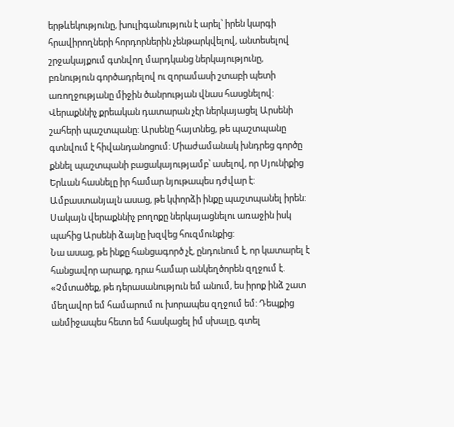երթևեկությունը, խուլիգանություն է արել՝ իրեն կարգի հրավիրողների հորդորներին չենթարկվելով, անտեսելով շրջակայքում գտնվող մարդկանց ներկայությունը, բռնություն գործադրելով ու զորամասի շտաբի պետի առողջությանը միջին ծանրության վնաս հասցնելով:
Վերաքննիչ քրեական դատարան չէր ներկայացել Արսենի շահերի պաշտպանը: Արսենը հայտնեց, թե պաշտպանը գտնվում է հիվանդանոցում: Միաժամանակ խնդրեց գործը քննել պաշտպանի բացակայությամբ՝ ասելով, որ Սյունիքից Երևան հասնելը իր համար նյութապես դժվար է:
Ամբաստանյալն ասաց, թե կփորձի ինքը պաշտպանել իրեն:
Սակայն վերաքննիչ բողոքը ներկայացնելու առաջին իսկ պահից Արսենի ձայնը խզվեց հուզմունքից:
Նա ասաց, թե ինքը հանցագործ չէ, ընդունում է, որ կատարել է հանցավոր արարք, դրա համար անկեղծորեն զղջում է. «Չմտածեք, թե դերասանություն եմ անում, ես իրոք ինձ շատ մեղավոր եմ համարում ու խորապես զղջում եմ: Դեպքից անմիջապես հետո եմ հասկացել իմ սխալը, գտել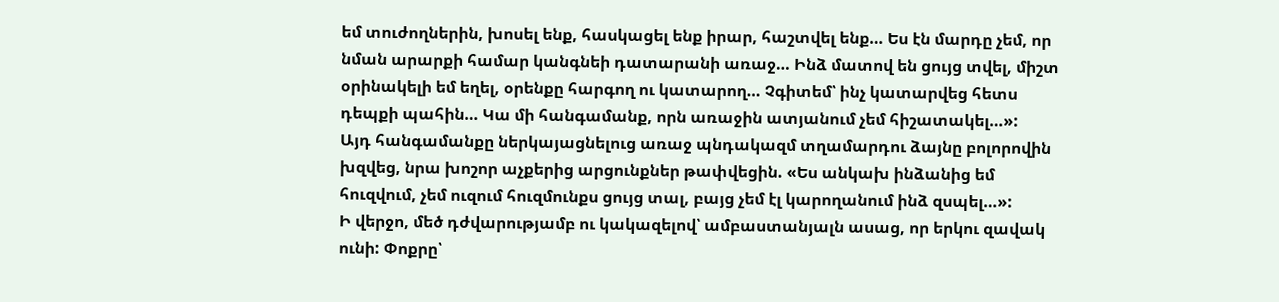եմ տուժողներին, խոսել ենք, հասկացել ենք իրար, հաշտվել ենք… Ես էն մարդը չեմ, որ նման արարքի համար կանգնեի դատարանի առաջ… Ինձ մատով են ցույց տվել, միշտ օրինակելի եմ եղել, օրենքը հարգող ու կատարող… Չգիտեմ՝ ինչ կատարվեց հետս դեպքի պահին… Կա մի հանգամանք, որն առաջին ատյանում չեմ հիշատակել…»:
Այդ հանգամանքը ներկայացնելուց առաջ պնդակազմ տղամարդու ձայնը բոլորովին խզվեց, նրա խոշոր աչքերից արցունքներ թափվեցին. «Ես անկախ ինձանից եմ հուզվում, չեմ ուզում հուզմունքս ցույց տալ, բայց չեմ էլ կարողանում ինձ զսպել…»:
Ի վերջո, մեծ դժվարությամբ ու կակազելով՝ ամբաստանյալն ասաց, որ երկու զավակ ունի: Փոքրը՝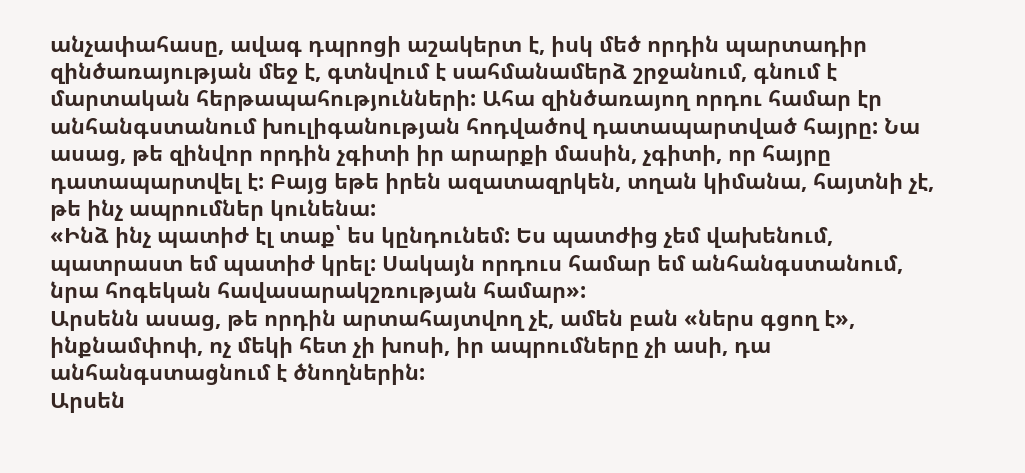անչափահասը, ավագ դպրոցի աշակերտ է, իսկ մեծ որդին պարտադիր զինծառայության մեջ է, գտնվում է սահմանամերձ շրջանում, գնում է մարտական հերթապահությունների: Ահա զինծառայող որդու համար էր անհանգստանում խուլիգանության հոդվածով դատապարտված հայրը: Նա ասաց, թե զինվոր որդին չգիտի իր արարքի մասին, չգիտի, որ հայրը դատապարտվել է: Բայց եթե իրեն ազատազրկեն, տղան կիմանա, հայտնի չէ, թե ինչ ապրումներ կունենա:
«Ինձ ինչ պատիժ էլ տաք՝ ես կընդունեմ: Ես պատժից չեմ վախենում, պատրաստ եմ պատիժ կրել: Սակայն որդուս համար եմ անհանգստանում, նրա հոգեկան հավասարակշռության համար»:
Արսենն ասաց, թե որդին արտահայտվող չէ, ամեն բան «ներս գցող է», ինքնամփոփ, ոչ մեկի հետ չի խոսի, իր ապրումները չի ասի, դա անհանգստացնում է ծնողներին:
Արսեն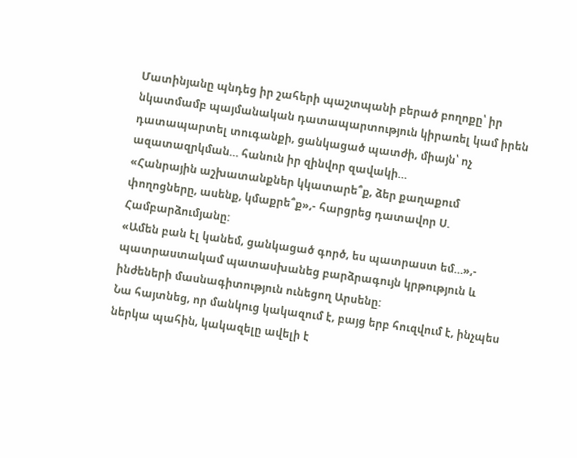Մատինյանը պնդեց իր շահերի պաշտպանի բերած բողոքը՝ իր նկատմամբ պայմանական դատապարտություն կիրառել կամ իրեն դատապարտել տուգանքի, ցանկացած պատժի, միայն՝ ոչ ազատազրկման… հանուն իր զինվոր զավակի…
«Հանրային աշխատանքներ կկատարե՞ք, ձեր քաղաքում փողոցները, ասենք, կմաքրե՞ք»,- հարցրեց դատավոր Ս. Համբարձումյանը:
«Ամեն բան էլ կանեմ, ցանկացած գործ, ես պատրաստ եմ…»,- պատրաստակամ պատասխանեց բարձրագույն կրթություն և ինժեների մասնագիտություն ունեցող Արսենը:
Նա հայտնեց, որ մանկուց կակազում է, բայց երբ հուզվում է, ինչպես ներկա պահին, կակազելը ավելի է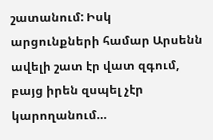շատանում: Իսկ արցունքների համար Արսենն ավելի շատ էր վատ զգում, բայց իրեն զսպել չէր կարողանում…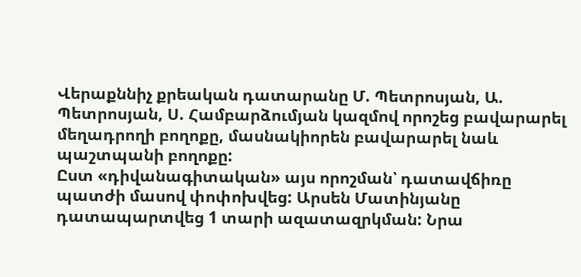Վերաքննիչ քրեական դատարանը Մ. Պետրոսյան, Ա. Պետրոսյան, Ս. Համբարձումյան կազմով որոշեց բավարարել մեղադրողի բողոքը, մասնակիորեն բավարարել նաև պաշտպանի բողոքը:
Ըստ «դիվանագիտական» այս որոշման՝ դատավճիռը պատժի մասով փոփոխվեց: Արսեն Մատինյանը դատապարտվեց 1 տարի ազատազրկման: Նրա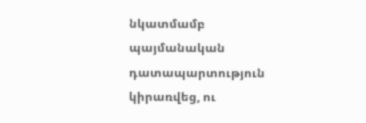նկատմամբ պայմանական դատապարտություն կիրառվեց, ու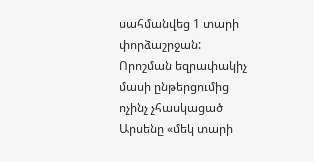սահմանվեց 1 տարի փորձաշրջան:
Որոշման եզրափակիչ մասի ընթերցումից ոչինչ չհասկացած Արսենը «մեկ տարի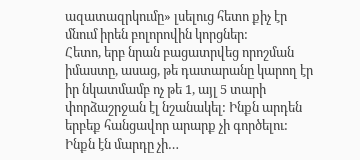ազատազրկումը» լսելուց հետո քիչ էր մնում իրեն բոլորովին կորցներ:
Հետո, երբ նրան բացատրվեց որոշման իմաստը, ասաց, թե դատարանը կարող էր իր նկատմամբ ոչ թե 1, այլ 5 տարի փորձաշրջան էլ նշանակել: Ինքն արդեն երբեք հանցավոր արարք չի գործելու: Ինքն էն մարդը չի…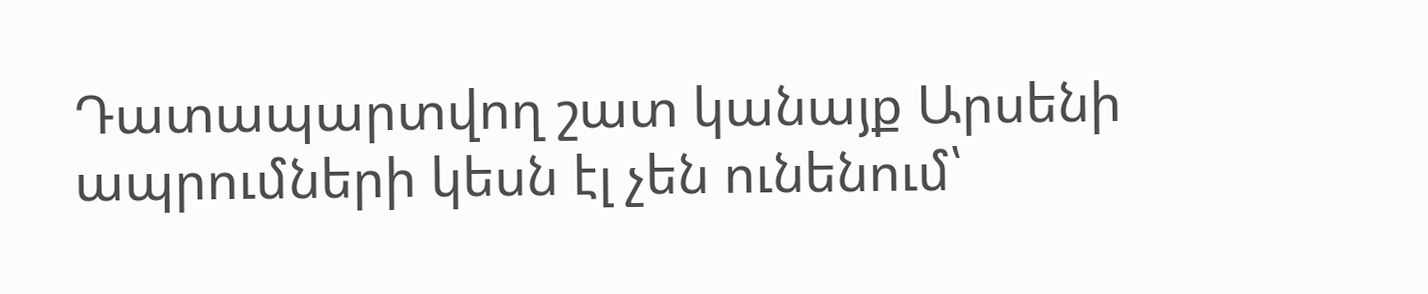Դատապարտվող շատ կանայք Արսենի ապրումների կեսն էլ չեն ունենում՝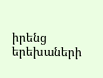իրենց երեխաների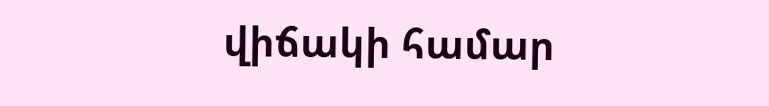վիճակի համար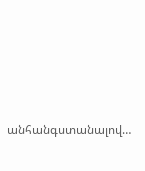անհանգստանալով…